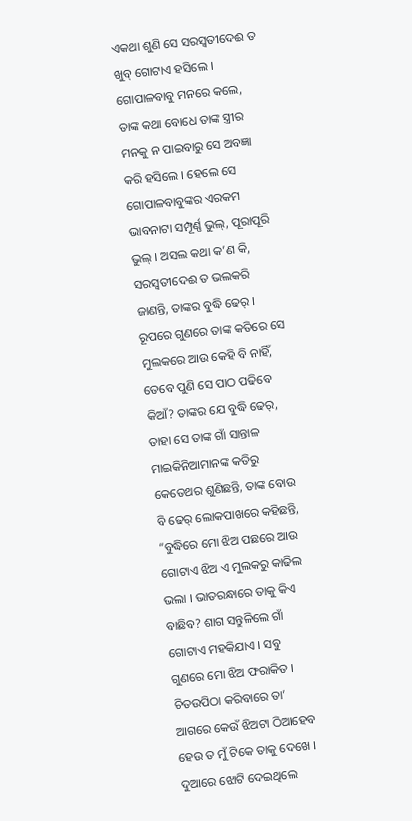ଏକଥା ଶୁଣି ସେ ସରସ୍ୱତୀଦେଈ ତ ଖୁବ୍ ଗୋଟାଏ ହସିଲେ । ଗୋପାଳବାବୁ ମନରେ କଲେ, ତାଙ୍କ କଥା ବୋଧେ ତାଙ୍କ ସ୍ତ୍ରୀର ମନକୁ ନ ପାଇବାରୁ ସେ ଅବଜ୍ଞା କରି ହସିଲେ । ହେଲେ ସେ ଗୋପାଳବାବୁଙ୍କର ଏରକମ ଭାବନାଟା ସମ୍ପୂର୍ଣ୍ଣ ଭୁଲ୍, ପୂରାପୂରି ଭୁଲ୍ । ଅସଲ କଥା କ’ଣ କି, ସରସ୍ୱତୀଦେଈ ତ ଭଲକରି ଜାଣନ୍ତି, ତାଙ୍କର ବୁଦ୍ଧି ଢେର୍ । ରୂପରେ ଗୁଣରେ ତାଙ୍କ କତିରେ ସେ ମୁଲକରେ ଆଉ କେହି ବି ନାହିଁ, ତେବେ ପୁଣି ସେ ପାଠ ପଢିବେ କିଆଁ? ତାଙ୍କର ଯେ ବୁଦ୍ଧି ଢେର୍, ତାହା ସେ ତାଙ୍କ ଗାଁ ସାନ୍ତାଳ ମାଇକିନିଆମାନଙ୍କ କତିରୁ କେତେଥର ଶୁଣିଛନ୍ତି, ତାଙ୍କ ବୋଉ ବି ଢେର୍ ଲୋକପାଖରେ କହିଛନ୍ତି, “ବୁଦ୍ଧିରେ ମୋ ଝିଅ ପଛରେ ଆଉ ଗୋଟାଏ ଝିଅ ଏ ମୁଲକରୁ କାଢିଲ ଭଲା । ଭାତରନ୍ଧାରେ ତାକୁ କିଏ ବାଛିବ? ଶାଗ ସନ୍ତୁଳିଲେ ଗାଁ ଗୋଟାଏ ମହକିଯାଏ । ସବୁ ଗୁଣରେ ମୋ ଝିଅ ଫରାକିତ । ଚିତଉପିଠା କରିବାରେ ତା’ ଆଗରେ କେଉଁ ଝିଅଟା ଠିଆହେବ ହେଉ ତ ମୁଁ ଟିକେ ତାକୁ ଦେଖେ । ଦୁଆରେ ଝୋଟି ଦେଇଥିଲେ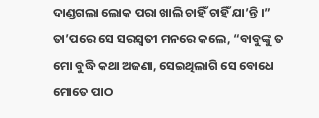ଦାଣ୍ଡଗଲା ଲୋକ ପରା ଖାଲି ଚାହିଁ ଚାହିଁ ଯା’ନ୍ତି ।” ତା’ପରେ ସେ ସରସ୍ୱତୀ ମନରେ କଲେ, “ବାବୁଙ୍କୁ ତ ମୋ ବୁଦ୍ଧି କଥା ଅଜଣା, ସେଇଥିଲାଗି ସେ ବୋଧେ ମୋତେ ପାଠ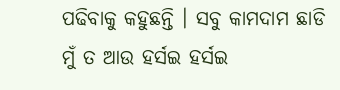ପଢିବାକୁ କହୁଛନ୍ତି । ସବୁ କାମଦାମ ଛାଡି ମୁଁ ତ ଆଉ ହର୍ସଇ ହର୍ସଇ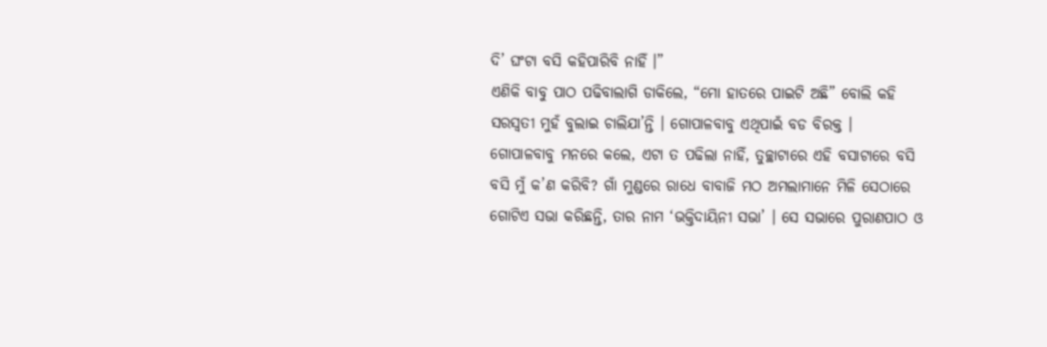ଦି’ ଘଂଟା ବସି କହିପାରିବି ନାହିଁ ।”
ଏଣିକି ବାବୁ ପାଠ ପଢିବାଲାଗି ଡାକିଲେ, “ମୋ ହାତରେ ପାଇଟି ଅଛି” ବୋଲି କହି ସରସ୍ୱତୀ ମୁହଁ ବୁଲାଇ ଚାଲିଯା’ନ୍ତି । ଗୋପାଳବାବୁ ଏଥିପାଇଁ ବଡ ବିରକ୍ତ ।
ଗୋପାଳବାବୁ ମନରେ କଲେ, ଏଟା ତ ପଢିଲା ନାହିଁ, ତୁଚ୍ଛାଟାରେ ଏହି ବସାଟାରେ ବସି ବସି ମୁଁ କ’ଣ କରିବି? ଗାଁ ମୁଣ୍ଡରେ ରାଧେ ବାବାଜି ମଠ ଅମଲାମାନେ ମିଳି ସେଠାରେ ଗୋଟିଏ ସଭା କରିଛନ୍ତି, ତାର ନାମ ‘ଭକ୍ତିଦାୟିନୀ ସଭା’ । ସେ ସଭାରେ ପୁରାଣପାଠ ଓ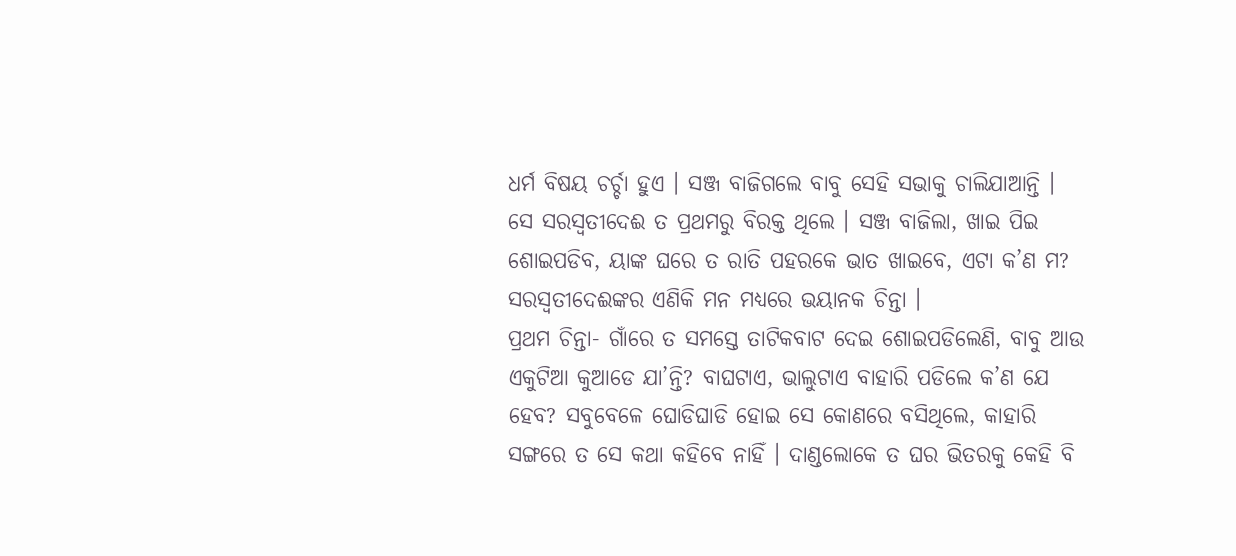ଧର୍ମ ବିଷୟ ଚର୍ଚ୍ଚା ହୁଏ । ସଞ୍ଜ ବାଜିଗଲେ ବାବୁ ସେହି ସଭାକୁ ଚାଲିଯାଆନ୍ତି ।
ସେ ସରସ୍ୱତୀଦେଈ ତ ପ୍ରଥମରୁ ବିରକ୍ତ ଥିଲେ । ସଞ୍ଜ ବାଜିଲା, ଖାଇ ପିଇ ଶୋଇପଡିବ, ୟାଙ୍କ ଘରେ ତ ରାତି ପହରକେ ଭାତ ଖାଇବେ, ଏଟା କ’ଣ ମ? ସରସ୍ୱତୀଦେଈଙ୍କର ଏଣିକି ମନ ମଧ୍ୟରେ ଭୟାନକ ଚିନ୍ତା ।
ପ୍ରଥମ ଚିନ୍ତା- ଗାଁରେ ତ ସମସ୍ତେ ତାଟିକବାଟ ଦେଇ ଶୋଇପଡିଲେଣି, ବାବୁ ଆଉ ଏକୁଟିଆ କୁଆଡେ ଯା’ନ୍ତି? ବାଘଟାଏ, ଭାଲୁଟାଏ ବାହାରି ପଡିଲେ କ’ଣ ଯେ ହେବ? ସବୁବେଳେ ଘୋଡିଘାଡି ହୋଇ ସେ କୋଣରେ ବସିଥିଲେ, କାହାରି ସଙ୍ଗରେ ତ ସେ କଥା କହିବେ ନାହିଁ । ଦାଣ୍ଡଲୋକେ ତ ଘର ଭିତରକୁ କେହି ବି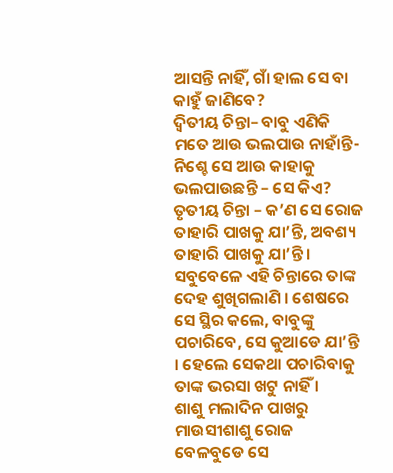ଆସନ୍ତି ନାହିଁ, ଗାଁ ହାଲ ସେ ବା କାହୁଁ ଜାଣିବେ?
ଦ୍ୱିତୀୟ ଚିନ୍ତା– ବାବୁ ଏଣିକି ମତେ ଆଉ ଭଲପାଉ ନାହାଁନ୍ତି- ନିଶ୍ଚେ ସେ ଆଉ କାହାକୁ ଭଲପାଉଛନ୍ତି – ସେ କିଏ?
ତୃତୀୟ ଚିନ୍ତା – କ’ଣ ସେ ରୋଜ ତାହାରି ପାଖକୁ ଯା’ନ୍ତି, ଅବଶ୍ୟ ତାହାରି ପାଖକୁ ଯା’ନ୍ତି ।
ସବୁବେଳେ ଏହି ଚିନ୍ତାରେ ତାଙ୍କ ଦେହ ଶୁଖିଗଲାଣି । ଶେଷରେ ସେ ସ୍ଥିର କଲେ, ବାବୁଙ୍କୁ ପଚାରିବେ, ସେ କୁଆଡେ ଯା’ନ୍ତି । ହେଲେ ସେକଥା ପଚାରିବାକୁ ତାଙ୍କ ଭରସା ଖଟୁ ନାହିଁ ।
ଶାଶୁ ମଲାଦିନ ପାଖରୁ ମାଉସୀଶାଶୁ ରୋଜ ବେଳବୁଡେ ସେ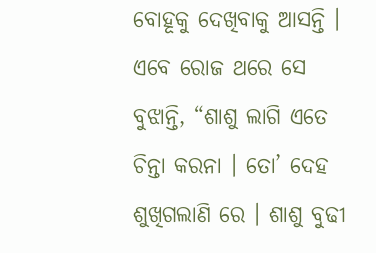ବୋହୂକୁ ଦେଖିବାକୁ ଆସନ୍ତି । ଏବେ ରୋଜ ଥରେ ସେ ବୁଝାନ୍ତି, “ଶାଶୁ ଲାଗି ଏତେ ଚିନ୍ତା କରନା । ତୋ’ ଦେହ ଶୁଖିଗଲାଣି ରେ । ଶାଶୁ ବୁଢୀ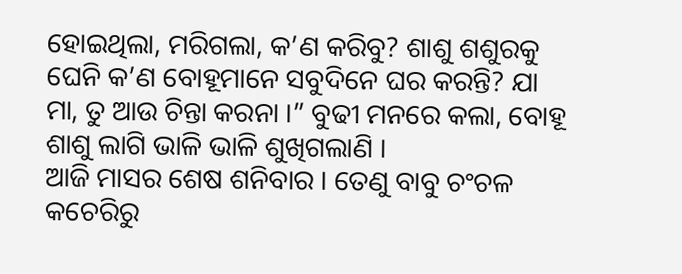ହୋଇଥିଲା, ମରିଗଲା, କ’ଣ କରିବୁ? ଶାଶୁ ଶଶୁରକୁ ଘେନି କ’ଣ ବୋହୂମାନେ ସବୁଦିନେ ଘର କରନ୍ତି? ଯା ମା, ତୁ ଆଉ ଚିନ୍ତା କରନା ।” ବୁଢୀ ମନରେ କଲା, ବୋହୂ ଶାଶୁ ଲାଗି ଭାଳି ଭାଳି ଶୁଖିଗଲାଣି ।
ଆଜି ମାସର ଶେଷ ଶନିବାର । ତେଣୁ ବାବୁ ଚଂଚଳ କଚେରିରୁ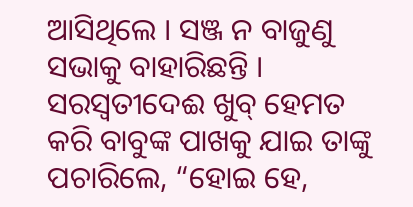ଆସିଥିଲେ । ସଞ୍ଜ ନ ବାଜୁଣୁ ସଭାକୁ ବାହାରିଛନ୍ତି । ସରସ୍ୱତୀଦେଈ ଖୁବ୍ ହେମତ କରି ବାବୁଙ୍କ ପାଖକୁ ଯାଇ ତାଙ୍କୁ ପଚାରିଲେ, “ହୋଇ ହେ,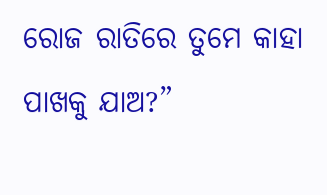ରୋଜ ରାତିରେ ତୁମେ କାହା ପାଖକୁ ଯାଅ?”